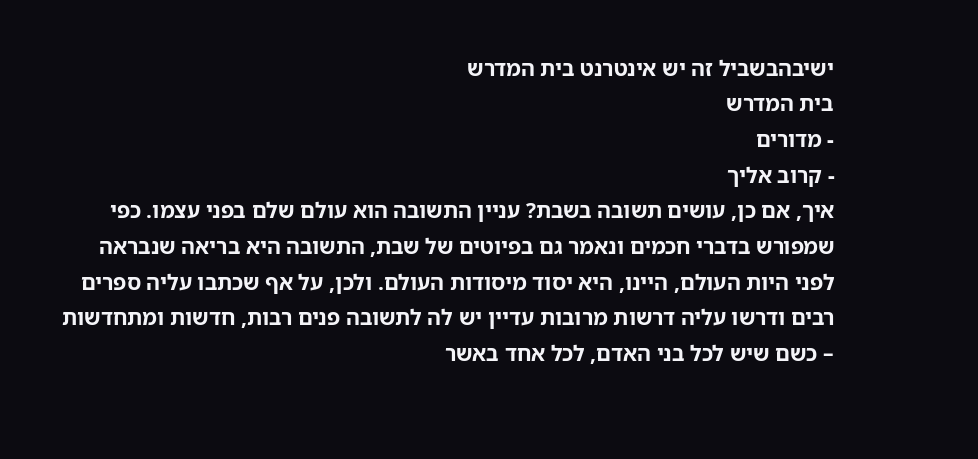ישיבהבשביל זה יש אינטרנט בית המדרש
בית המדרש
- מדורים
- קרוב אליך
איך, אם כן, עושים תשובה בשבת? עניין התשובה הוא עולם שלם בפני עצמו. כפי שמפורש בדברי חכמים ונאמר גם בפיוטים של שבת, התשובה היא בריאה שנבראה לפני היות העולם, היינו, היא יסוד מיסודות העולם. ולכן, על אף שכתבו עליה ספרים רבים ודרשו עליה דרשות מרובות עדיין יש לה לתשובה פנים רבות, חדשות ומתחדשות – כשם שיש לכל בני האדם, לכל אחד באשר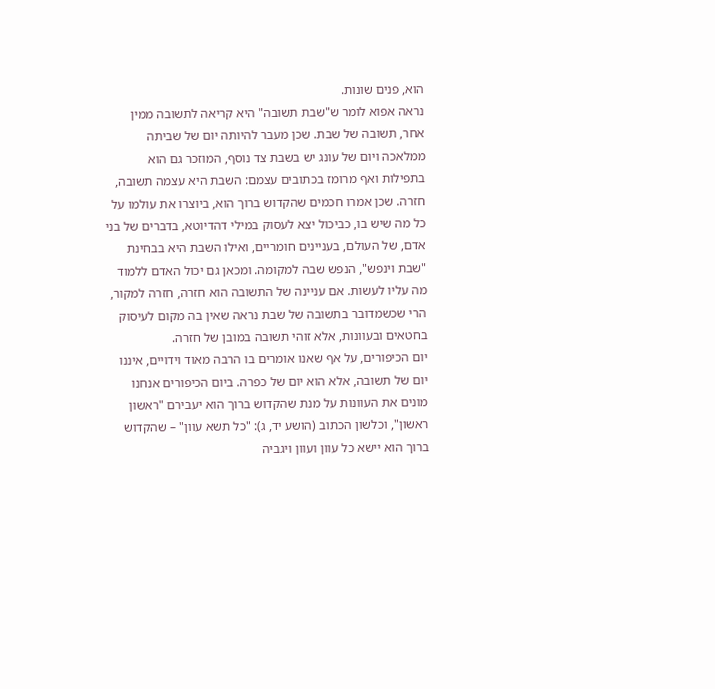הוא, פנים שונות.
נראה אפוא לומר ש"שבת תשובה" היא קריאה לתשובה ממין אחר, תשובה של שבת. שכן מעבר להיותה יום של שביתה ממלאכה ויום של עונג יש בשבת צד נוסף, המוזכר גם הוא בתפילות ואף מרומז בכתובים עצמם: השבת היא עצמה תשובה, חזרה. שכן אמרו חכמים שהקדוש ברוך הוא, ביוצרו את עולמו על כל מה שיש בו, כביכול יצא לעסוק במילי דהדיוטא, בדברים של בני אדם, של העולם, בעניינים חומריים, ואילו השבת היא בבחינת "שבת וינפש", הנפש שבה למקומה. ומכאן גם יכול האדם ללמוד מה עליו לעשות. אם עניינה של התשובה הוא חזרה, חזרה למקור, הרי שכשמדובר בתשובה של שבת נראה שאין בה מקום לעיסוק בחטאים ובעוונות, אלא זוהי תשובה במובן של חזרה.
יום הכיפורים, על אף שאנו אומרים בו הרבה מאוד וידויים, איננו יום של תשובה, אלא הוא יום של כפרה. ביום הכיפורים אנחנו מונים את העוונות על מנת שהקדוש ברוך הוא יעבירם "ראשון ראשון", וכלשון הכתוב (הושע יד, ג): "כל תשא עוון" – שהקדוש ברוך הוא יישא כל עוון ועוון ויגביה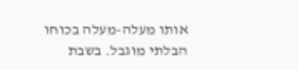אותו מעלה-מעלה בכוחו הבלתי מוגבל. בשבת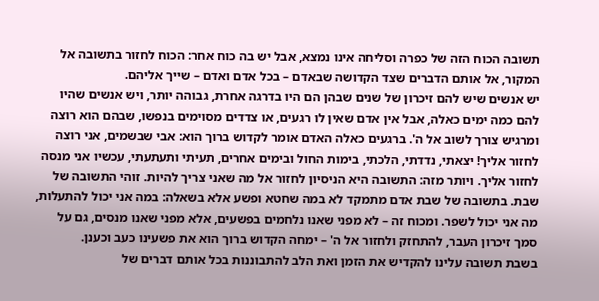תשובה הכוח הזה של כפרה וסליחה אינו נמצא, אבל יש בה כוח אחר: הכוח לחזור בתשובה אל המקור, אל אותם הדברים שצד הקדושה שבאדם – בכל אדם ואדם – שייך אליהם.
יש אנשים שיש להם זיכרון של שנים שבהן הם היו בדרגה אחרת, גבוהה יותר, ויש אנשים שהיו להם כמה ימים כאלה, אבל אין אדם שאין לו רגעים, או צדדים מסוימים בנפשו, שבהם הוא רוצה ומרגיש צורך לשוב אל ה'. ברגעים כאלה האדם אומר לקדוש ברוך הוא: אבי שבשמים, אני רוצה לחזור אליך! יצאתי, נדדתי, הלכתי, בימות החול ובימים אחרים, תעיתי ותעתעתי, עכשיו אני מנסה לחזור אליך. ויותר מזה: התשובה היא הניסיון לחזור אל מה שאני צריך להיות. זוהי התשובה של שבת. בתשובה של שבת אדם מתמקד לא במה שחטא ופשע אלא בשאלה: במה אני יכול להתעלות, מה אני יכול לשפר. ומכוח זה – לא מפני שאנו נלחמים בפשעים, אלא מפני שאנו מנסים, גם על סמך זיכרון העבר, להתחזק ולחזור אל ה' – ימחה הקדוש ברוך הוא את פשעינו כעב וכענן.
בשבת תשובה עלינו להקדיש את הזמן ואת הלב להתבוננות בכל אותם דברים של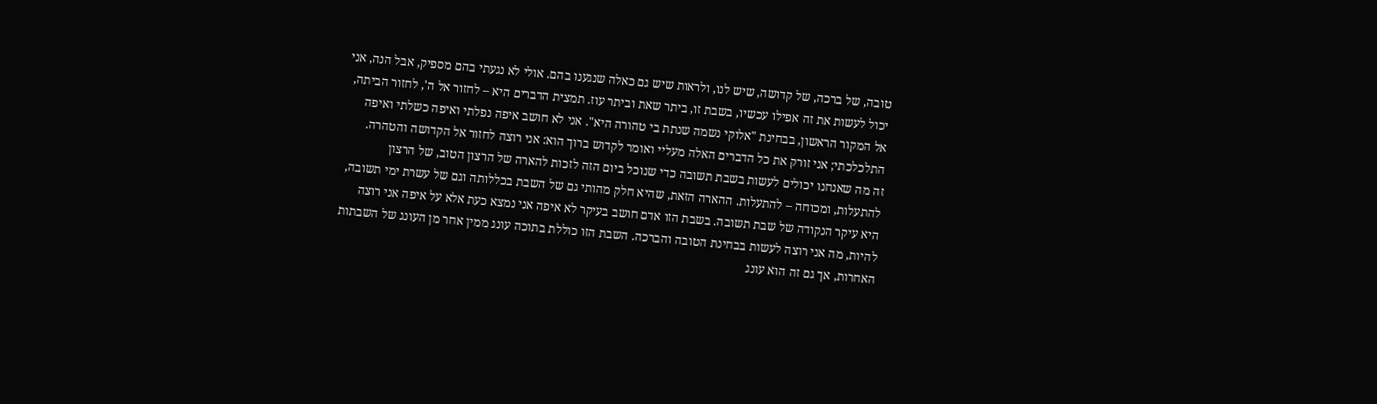טובה, של ברכה, של קדושה, שיש לנו, ולראות שיש גם כאלה שנגענו בהם. אולי לא נגעתי בהם מספיק, אבל הנה, אני יכול לעשות את זה אפילו עכשיו, בשבת זו, ביתר שאת וביתר עוז. תמצית הדברים היא – לחזור אל ה', לחזור הביתה, אל המקור הראשון, בבחינת "אלוקי נשמה שנתת בי טהורה היא". אני לא חושב איפה נפלתי ואיפה כשלתי ואיפה התלכלכתי; אני זורק את כל הדברים האלה מעליי ואומר לקדוש ברוך הוא: אני רוצה לחזור אל הקדושה והטהרה.
זה מה שאנחנו יכולים לעשות בשבת תשובה כדי שנוכל ביום הזה לזכות להארה של הרצון הטוב, של הרצון להתעלות, ומכוחה – להתעלות. ההארה הזאת, שהיא חלק מהותי גם של השבת בכללותה וגם של עשרת ימי תשובה, היא עיקר הנקודה של שבת תשובה. בשבת הזו אדם חושב בעיקר לא איפה אני נמצא כעת אלא על איפה אני רוצה להיות, מה אני רוצה לעשות בבחינת הטובה והברכה. השבת הזו כוללת בתוכה עונג ממין אחר מן העונג של השבתות האחרות, אך גם זה הוא עונג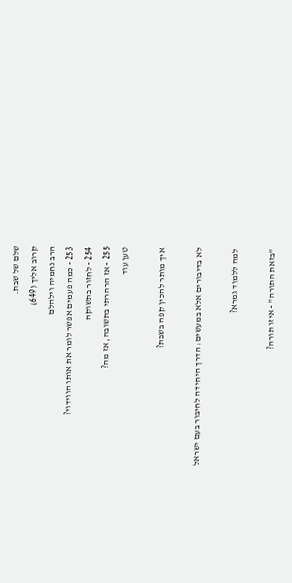שלם של שבת.
קרוב אליך (649)
הרב נחמיה וילהלם
253 - כמה פעמים אפשר לומר את אותו הווידוי?
254 - לחזור בתשוקה
255 - אז הרהרתי בתשובה, אז מה?
טען עוד

איך מותר להכין קפה בשבת?

לא בדיבורים אלא במעשים: הדרך היחידה לחיבור בעם ישראל

למה ללמוד גמרא?

"בזאת התורה" - איזו תורה?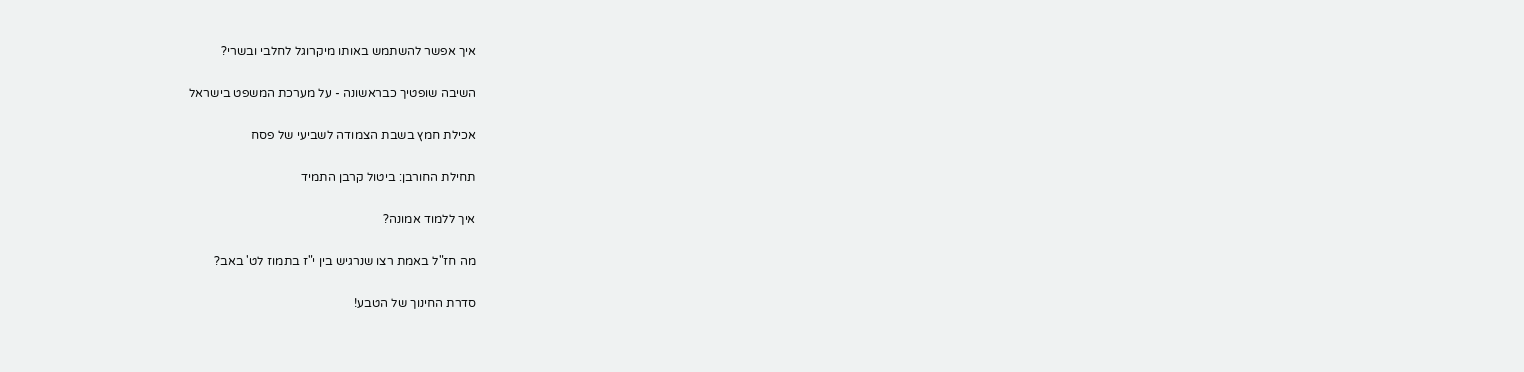איך אפשר להשתמש באותו מיקרוגל לחלבי ובשרי?

השיבה שופטיך כבראשונה - על מערכת המשפט בישראל

אכילת חמץ בשבת הצמודה לשביעי של פסח

תחילת החורבן: ביטול קרבן התמיד

איך ללמוד אמונה?

מה חז"ל באמת רצו שנרגיש בין י"ז בתמוז לט' באב?

סדרת החינוך של הטבע!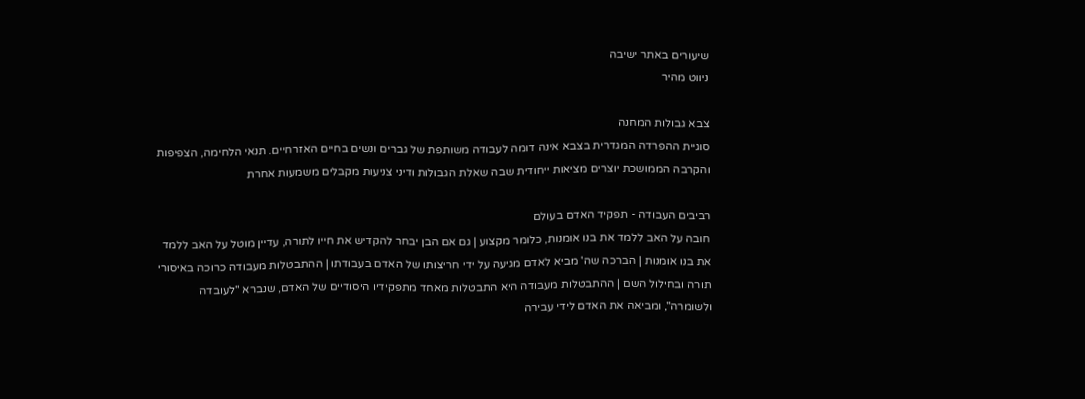שיעורים באתר ישיבה
ניווט מהיר

צבא גבולות המחנה
סוגיית ההפרדה המגדרית בצבא אינה דומה לעבודה משותפת של גברים ונשים בחיים האזרחיים. תנאי הלחימה, הצפיפות והקרבה הממושכת יוצרים מציאות ייחודית שבה שאלת הגבולות ודיני צניעות מקבלים משמעות אחרת

רביבים העבודה - תפקיד האדם בעולם
חובה על האב ללמד את בנו אומנות, כלומר מקצוע | גם אם הבן יבחר להקדיש את חייו לתורה, עדיין מוטל על האב ללמד את בנו אומנות | הברכה שה' מביא לאדם מגיעה על ידי חריצותו של האדם בעבודתו | ההתבטלות מעבודה כרוכה באיסורי תורה ובחילול השם | ההתבטלות מעבודה היא התבטלות מאחד מתפקידיו היסודיים של האדם, שנברא "לעובדה ולשומרה", ומביאה את האדם לידי עבירה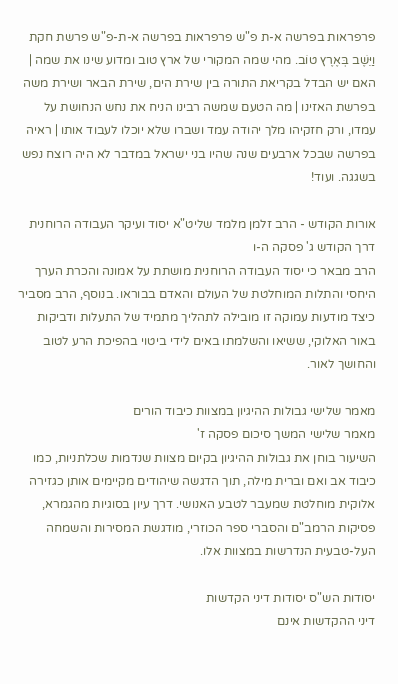פרפראות בפרשה א-ת פ"ש פרפראות בפרשה א-ת-פ"ש פרשת חקת
וַיֵּשֶׁב בְּאֶרֶץ טוֹב. מהי שמה המקורי של ארץ טוב ומדוע שינו את שמה | האם יש הבדל בקריאת התורה בין שירת הים, שירת הבאר ושירת משה בפרשת האזינו | מה הטעם שמשה רבינו הניח את נחש הנחושת על עמדו, ורק חזקיהו מלך יהודה עמד ושברו שלא יוכלו לעבוד אותו | ראיה בפרשה שבכל ארבעים שנה שהיו בני ישראל במדבר לא היה רוצח נפש בשגגה. ועוד!

אורות הקודש - הרב זלמן מלמד שליט"א יסוד ועיקר העבודה הרוחנית
דרך הקודש ג' פסקה ה-ו
הרב מבאר כי יסוד העבודה הרוחנית מושתת על אמונה והכרת הערך היחסי והתלות המוחלטת של העולם והאדם בבוראו. בנוסף, הרב מסביר כיצד מודעות עמוקה זו מובילה לתהליך מתמיד של התעלות ודביקות באור האלוקי, ששיאו והשלמתו באים לידי ביטוי בהפיכת הרע לטוב והחושך לאור.

מאמר שלישי גבולות ההיגיון במצוות כיבוד הורים
מאמר שלישי המשך סיכום פסקה ז'
השיעור בוחן את גבולות ההיגיון בקיום מצוות שנדמות שכלתניות, כמו כיבוד אב ואם וברית מילה, תוך הדגשה שיהודים מקיימים אותן כגזירה אלוקית מוחלטת שמעבר לטבע האנושי. דרך עיון בסוגיות מהגמרא, פסיקות הרמב"ם והסברי ספר הכוזרי, מודגשת המסירות והשמחה העל-טבעית הנדרשות במצוות אלו.

יסודות הש"ס יסודות דיני הקדשות
דיני ההקדשות אינם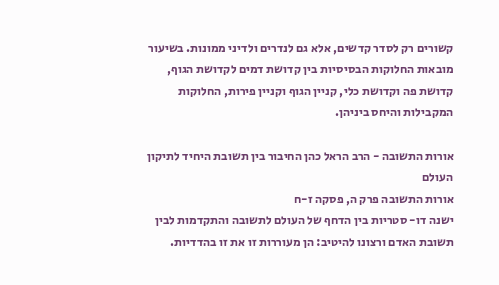קשורים רק לסדר קדשים, אלא גם לנדרים ולדיני ממונות. בשיעור מובאות החלוקות הבסיסיות בין קדושת דמים לקדושת הגוף, קדושת פה וקדושת כלי, קניין הגוף וקניין פירות, החלוקות המקבילות והיחס ביניהן.

אורות התשובה - הרב הראל כהן החיבור בין תשובת היחיד לתיקון העולם
אורות התשובה פרק ה, פסקה ז-ח
ישנה דו- סטריות בין הדחף של העולם לתשובה והתקדמות לבין תשובת האדם ורצונו להיטיב: הן מעוררות זו את זו בהדדיות.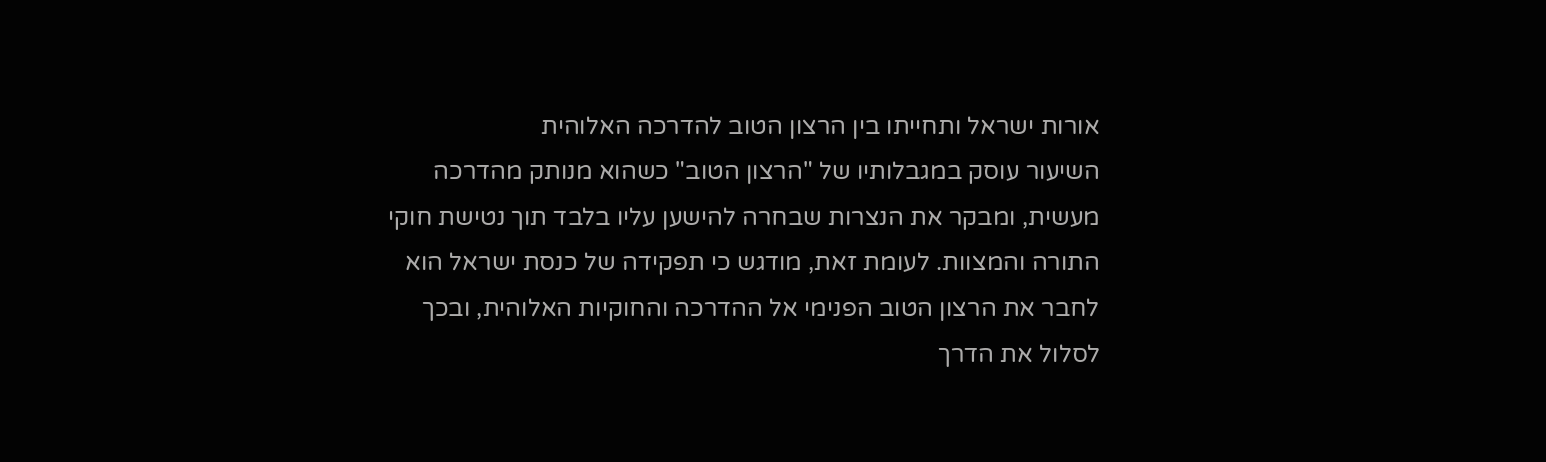אורות ישראל ותחייתו בין הרצון הטוב להדרכה האלוהית
השיעור עוסק במגבלותיו של "הרצון הטוב" כשהוא מנותק מהדרכה מעשית, ומבקר את הנצרות שבחרה להישען עליו בלבד תוך נטישת חוקי התורה והמצוות. לעומת זאת, מודגש כי תפקידה של כנסת ישראל הוא לחבר את הרצון הטוב הפנימי אל ההדרכה והחוקיות האלוהית, ובכך לסלול את הדרך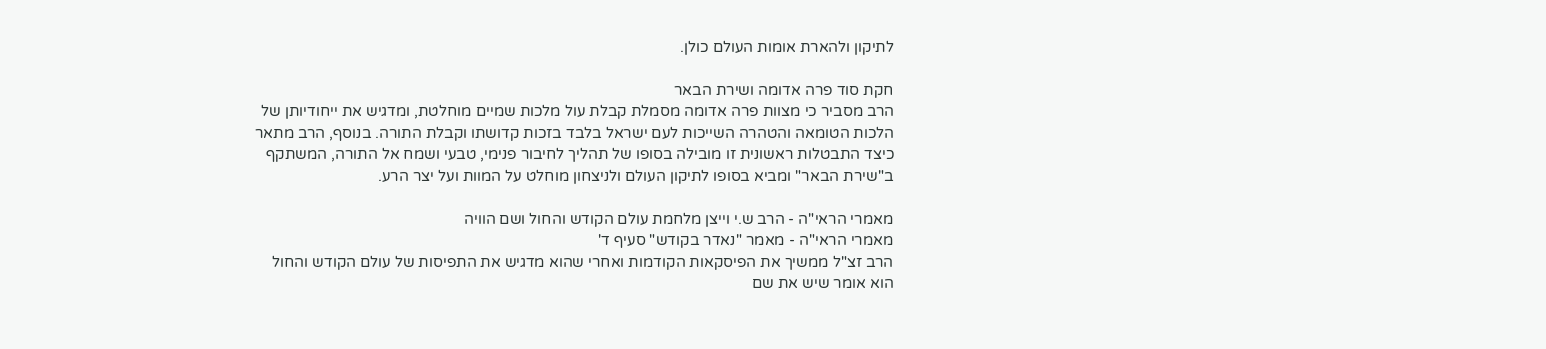לתיקון ולהארת אומות העולם כולן.

חקת סוד פרה אדומה ושירת הבאר
הרב מסביר כי מצוות פרה אדומה מסמלת קבלת עול מלכות שמיים מוחלטת, ומדגיש את ייחודיותן של הלכות הטומאה והטהרה השייכות לעם ישראל בלבד בזכות קדושתו וקבלת התורה. בנוסף, הרב מתאר כיצד התבטלות ראשונית זו מובילה בסופו של תהליך לחיבור פנימי, טבעי ושמח אל התורה, המשתקף ב"שירת הבאר" ומביא בסופו לתיקון העולם ולניצחון מוחלט על המוות ועל יצר הרע.

מאמרי הראי"ה - הרב ש.י וייצן מלחמת עולם הקודש והחול ושם הוויה
מאמרי הראי"ה - מאמר "נאדר בקודש" סעיף ד'
הרב זצ"ל ממשיך את הפיסקאות הקודמות ואחרי שהוא מדגיש את התפיסות של עולם הקודש והחול הוא אומר שיש את שם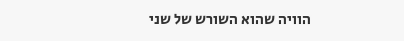הוויה שהוא השורש של שני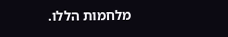מלחמות הללו.